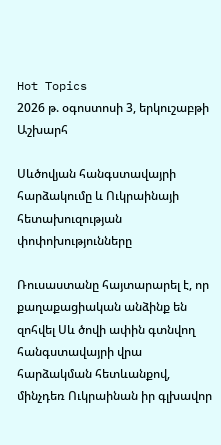Hot Topics
2026 թ. օգոստոսի 3, երկուշաբթի
Աշխարհ

Սևծովյան հանգստավայրի հարձակումը և Ուկրաինայի հետախուզության փոփոխությունները

Ռուսաստանը հայտարարել է, որ քաղաքացիական անձինք են զոհվել Սև ծովի ափին գտնվող հանգստավայրի վրա հարձակման հետևանքով, մինչդեռ Ուկրաինան իր գլխավոր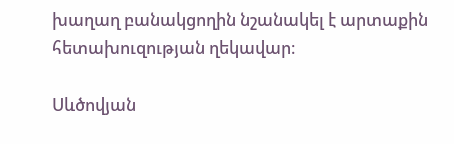խաղաղ բանակցողին նշանակել է արտաքին հետախուզության ղեկավար։

Սևծովյան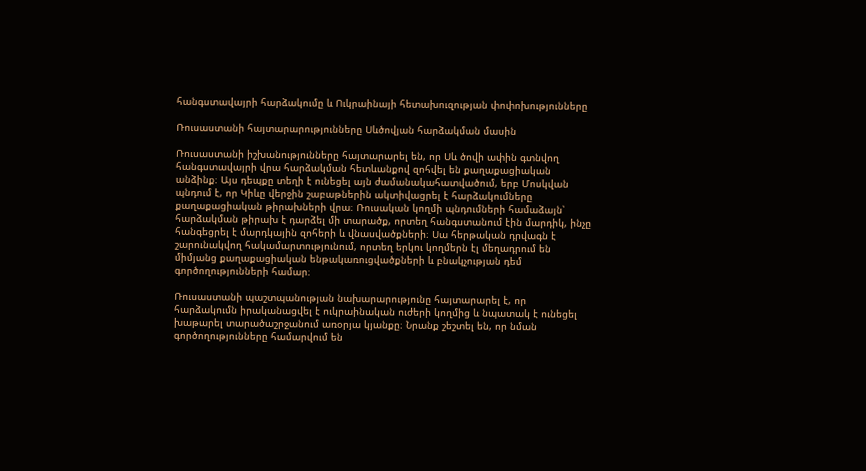հանգստավայրի հարձակումը և Ուկրաինայի հետախուզության փոփոխությունները

Ռուսաստանի հայտարարությունները Սևծովյան հարձակման մասին

Ռուսաստանի իշխանությունները հայտարարել են, որ Սև ծովի ափին գտնվող հանգստավայրի վրա հարձակման հետևանքով զոհվել են քաղաքացիական անձինք։ Այս դեպքը տեղի է ունեցել այն ժամանակահատվածում, երբ Մոսկվան պնդում է, որ Կիևը վերջին շաբաթներին ակտիվացրել է հարձակումները քաղաքացիական թիրախների վրա։ Ռուսական կողմի պնդումների համաձայն՝ հարձակման թիրախ է դարձել մի տարածք, որտեղ հանգստանում էին մարդիկ, ինչը հանգեցրել է մարդկային զոհերի և վնասվածքների։ Սա հերթական դրվագն է շարունակվող հակամարտությունում, որտեղ երկու կողմերն էլ մեղադրում են միմյանց քաղաքացիական ենթակառուցվածքների և բնակչության դեմ գործողությունների համար։

Ռուսաստանի պաշտպանության նախարարությունը հայտարարել է, որ հարձակումն իրականացվել է ուկրաինական ուժերի կողմից և նպատակ է ունեցել խաթարել տարածաշրջանում առօրյա կյանքը։ Նրանք շեշտել են, որ նման գործողությունները համարվում են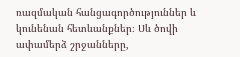ռազմական հանցագործություններ և կունենան հետևանքներ։ Սև ծովի ափամերձ շրջանները,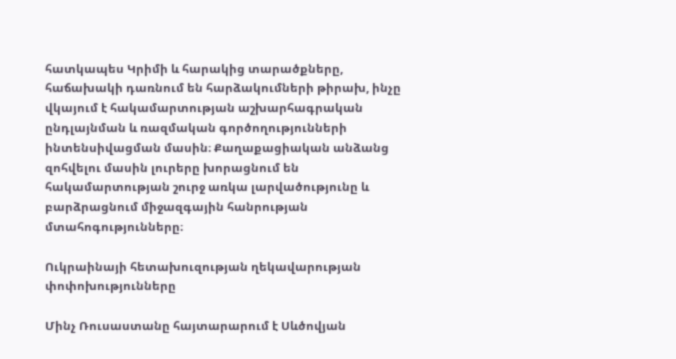հատկապես Կրիմի և հարակից տարածքները, հաճախակի դառնում են հարձակումների թիրախ, ինչը վկայում է հակամարտության աշխարհագրական ընդլայնման և ռազմական գործողությունների ինտենսիվացման մասին։ Քաղաքացիական անձանց զոհվելու մասին լուրերը խորացնում են հակամարտության շուրջ առկա լարվածությունը և բարձրացնում միջազգային հանրության մտահոգությունները։

Ուկրաինայի հետախուզության ղեկավարության փոփոխությունները

Մինչ Ռուսաստանը հայտարարում է Սևծովյան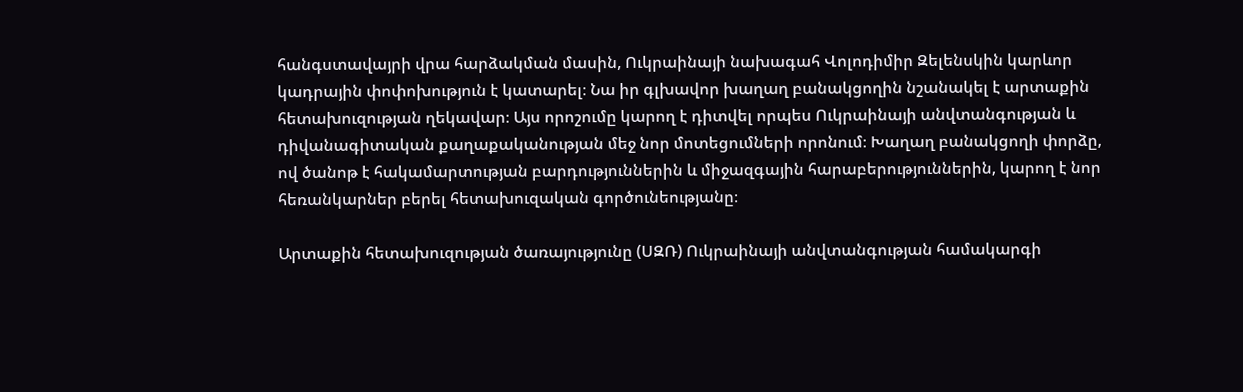հանգստավայրի վրա հարձակման մասին, Ուկրաինայի նախագահ Վոլոդիմիր Զելենսկին կարևոր կադրային փոփոխություն է կատարել։ Նա իր գլխավոր խաղաղ բանակցողին նշանակել է արտաքին հետախուզության ղեկավար։ Այս որոշումը կարող է դիտվել որպես Ուկրաինայի անվտանգության և դիվանագիտական քաղաքականության մեջ նոր մոտեցումների որոնում։ Խաղաղ բանակցողի փորձը, ով ծանոթ է հակամարտության բարդություններին և միջազգային հարաբերություններին, կարող է նոր հեռանկարներ բերել հետախուզական գործունեությանը։

Արտաքին հետախուզության ծառայությունը (ՍԶՌ) Ուկրաինայի անվտանգության համակարգի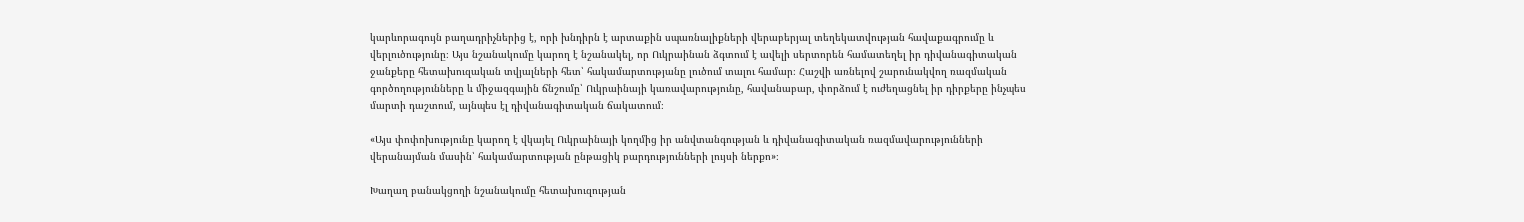կարևորագույն բաղադրիչներից է, որի խնդիրն է արտաքին սպառնալիքների վերաբերյալ տեղեկատվության հավաքագրումը և վերլուծությունը։ Այս նշանակումը կարող է նշանակել, որ Ուկրաինան ձգտում է ավելի սերտորեն համատեղել իր դիվանագիտական ջանքերը հետախուզական տվյալների հետ՝ հակամարտությանը լուծում տալու համար։ Հաշվի առնելով շարունակվող ռազմական գործողությունները և միջազգային ճնշումը՝ Ուկրաինայի կառավարությունը, հավանաբար, փորձում է ուժեղացնել իր դիրքերը ինչպես մարտի դաշտում, այնպես էլ դիվանագիտական ճակատում։

«Այս փոփոխությունը կարող է վկայել Ուկրաինայի կողմից իր անվտանգության և դիվանագիտական ռազմավարությունների վերանայման մասին՝ հակամարտության ընթացիկ բարդությունների լույսի ներքո»։

Խաղաղ բանակցողի նշանակումը հետախուզության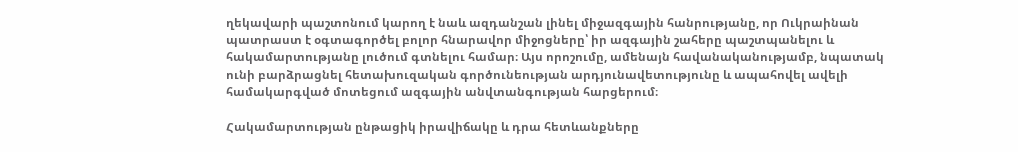ղեկավարի պաշտոնում կարող է նաև ազդանշան լինել միջազգային հանրությանը, որ Ուկրաինան պատրաստ է օգտագործել բոլոր հնարավոր միջոցները՝ իր ազգային շահերը պաշտպանելու և հակամարտությանը լուծում գտնելու համար։ Այս որոշումը, ամենայն հավանականությամբ, նպատակ ունի բարձրացնել հետախուզական գործունեության արդյունավետությունը և ապահովել ավելի համակարգված մոտեցում ազգային անվտանգության հարցերում։

Հակամարտության ընթացիկ իրավիճակը և դրա հետևանքները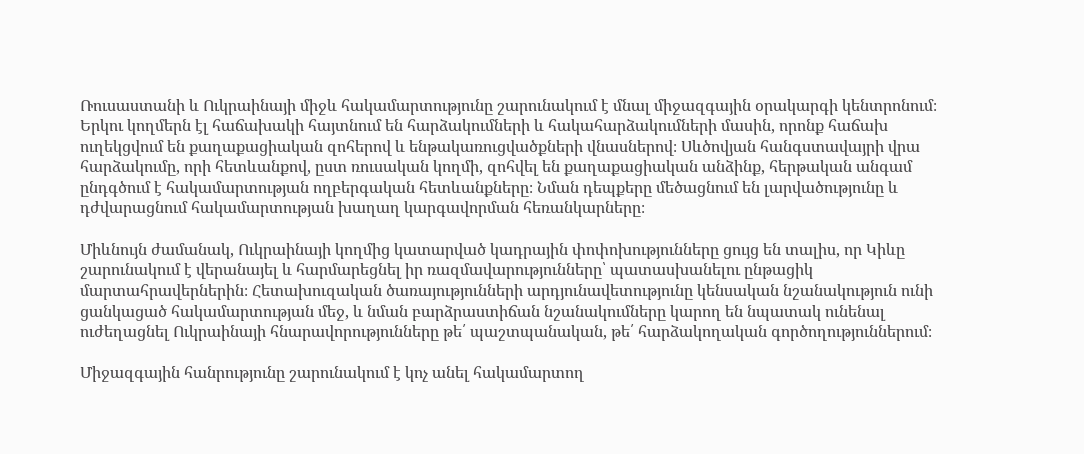Ռուսաստանի և Ուկրաինայի միջև հակամարտությունը շարունակում է մնալ միջազգային օրակարգի կենտրոնում։ Երկու կողմերն էլ հաճախակի հայտնում են հարձակումների և հակահարձակումների մասին, որոնք հաճախ ուղեկցվում են քաղաքացիական զոհերով և ենթակառուցվածքների վնասներով։ Սևծովյան հանգստավայրի վրա հարձակումը, որի հետևանքով, ըստ ռուսական կողմի, զոհվել են քաղաքացիական անձինք, հերթական անգամ ընդգծում է հակամարտության ողբերգական հետևանքները։ Նման դեպքերը մեծացնում են լարվածությունը և դժվարացնում հակամարտության խաղաղ կարգավորման հեռանկարները։

Միևնույն ժամանակ, Ուկրաինայի կողմից կատարված կադրային փոփոխությունները ցույց են տալիս, որ Կիևը շարունակում է վերանայել և հարմարեցնել իր ռազմավարությունները՝ պատասխանելու ընթացիկ մարտահրավերներին։ Հետախուզական ծառայությունների արդյունավետությունը կենսական նշանակություն ունի ցանկացած հակամարտության մեջ, և նման բարձրաստիճան նշանակումները կարող են նպատակ ունենալ ուժեղացնել Ուկրաինայի հնարավորությունները թե՛ պաշտպանական, թե՛ հարձակողական գործողություններում։

Միջազգային հանրությունը շարունակում է կոչ անել հակամարտող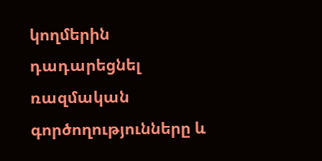կողմերին դադարեցնել ռազմական գործողությունները և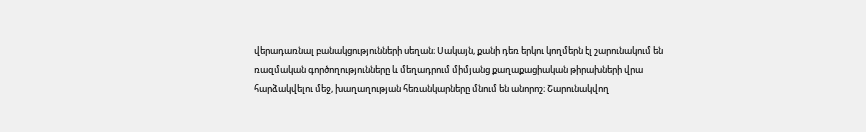վերադառնալ բանակցությունների սեղան։ Սակայն, քանի դեռ երկու կողմերն էլ շարունակում են ռազմական գործողությունները և մեղադրում միմյանց քաղաքացիական թիրախների վրա հարձակվելու մեջ, խաղաղության հեռանկարները մնում են անորոշ։ Շարունակվող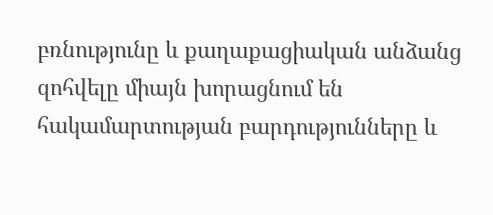բռնությունը և քաղաքացիական անձանց զոհվելը միայն խորացնում են հակամարտության բարդությունները և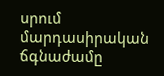սրում մարդասիրական ճգնաժամը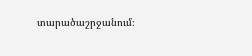տարածաշրջանում։